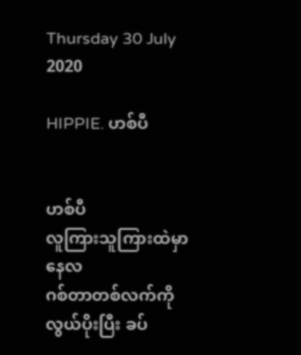Thursday 30 July 2020

HIPPIE. ဟစ်ပီ


ဟစ်ပီ
လူကြားသူကြားထဲမှာနေလ
ဂစ်တာတစ်လက်ကို လွယ်ပိုးပြီး ခပ်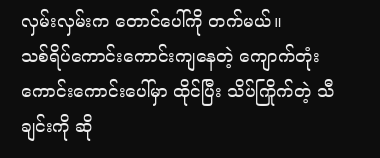လှမ်းလှမ်းက တောင်ပေါ်ကို တက်မယ်။
သစ်ရိပ်ကောင်းကောင်းကျနေတဲ့ ကျောက်တုံးကောင်းကောင်းပေါ်မှာ ထိုင်ပြီး သိပ်ကြိုက်တဲ့ သီချင်းကို ဆို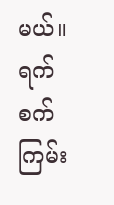မယ်။
ရက်စက်ကြမ်း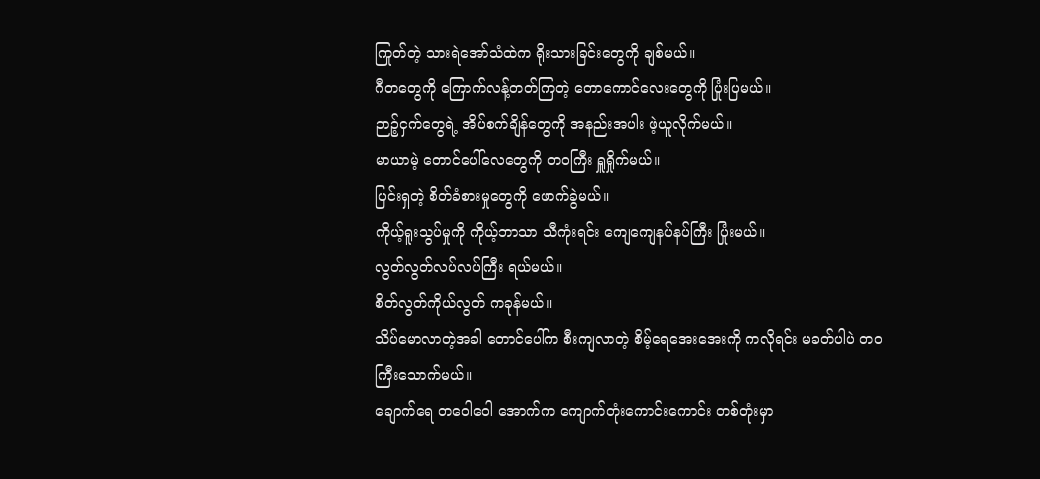ကြုတ်တဲ့ သားရဲအော်သံထဲက ရိုးသားခြင်းတွေကို ချစ်မယ်။
ဂီတတွေကို ကြောက်လန့်တတ်ကြတဲ့ တောကောင်လေးတွေကို ပြုံးပြမယ်။
ဉာဉ့်ငှက်တွေရဲ့ အိပ်စက်ချိန်တွေကို အနည်းအပါး ဖဲ့ယူလိုက်မယ်။
မာယာမဲ့ တောင်ပေါ်လေတွေကို တဝကြီး ရှူရှိုက်မယ်။
ပြင်းရှတဲ့ စိတ်ခံစားမှုတွေကို ဖောက်ခွဲမယ်။
ကိုယ့်ရူးသွပ်မှုကို ကိုယ့်ဘာသာ သီကုံးရင်း ကျေကျေနပ်နပ်ကြီး ပြုံးမယ်။
လွတ်လွတ်လပ်လပ်ကြီး ရယ်မယ်။
စိတ်လွတ်ကိုယ်လွတ် ကခုန်မယ်။
သိပ်မောလာတဲ့အခါ တောင်ပေါ်က စီးကျလာတဲ့ စိမ့်ရေအေးအေးကို ကလိုရင်း မခတ်ပါပဲ တဝကြီးသောက်မယ်။
ချောက်ရေ တဝေါဝေါ အောက်က ကျောက်တုံးကောင်းကောင်း တစ်တုံးမှာ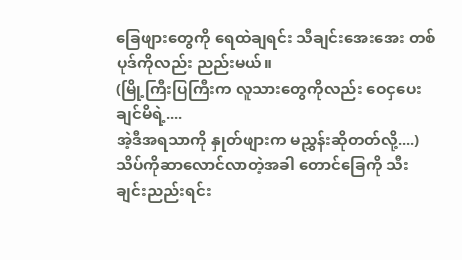ခြေဖျားတွေကို ရေထဲချရင်း သီချင်းအေးအေး တစ်ပုဒ်ကိုလည်း ညည်းမယ်။
(မြို့ကြီးပြကြီးက လူသားတွေကိုလည်း ဝေငှပေးချင်မိရဲ့....
အဲ့ဒီအရသာကို နှုတ်ဖျားက မညွှန်းဆိုတတ်လို့....)
သိပ်ကိုဆာလောင်လာတဲ့အခါ တောင်ခြေကို သီးချင်းညည်းရင်း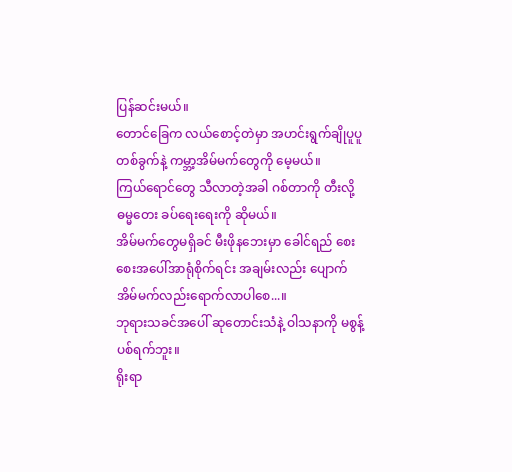ပြန်ဆင်းမယ်။
တောင်ခြေက လယ်စောင့်တဲမှာ အဟင်းရွက်ချိုပူပူတစ်ခွက်နဲ့ ကမ္ဘာ့အိမ်မက်တွေကို မေ့မယ်။
ကြယ်ရောင်တွေ သီလာတဲ့အခါ ဂစ်တာကို တီးလို့ ဓမ္မတေး ခပ်ရေးရေးကို ဆိုမယ်။
အိမ်မက်တွေမရှိခင် မီးဖိုနဘေးမှာ ခေါင်ရည် စေးစေးအပေါ်အာရုံစိုက်ရင်း အချမ်းလည်း ပျောက် အိမ်မက်လည်းရောက်လာပါစေ...။
ဘုရားသခင်အပေါ် ဆုတောင်းသံနဲ့ ဝါသနာကို မစွန့်ပစ်ရက်ဘူး။
ရိုးရာ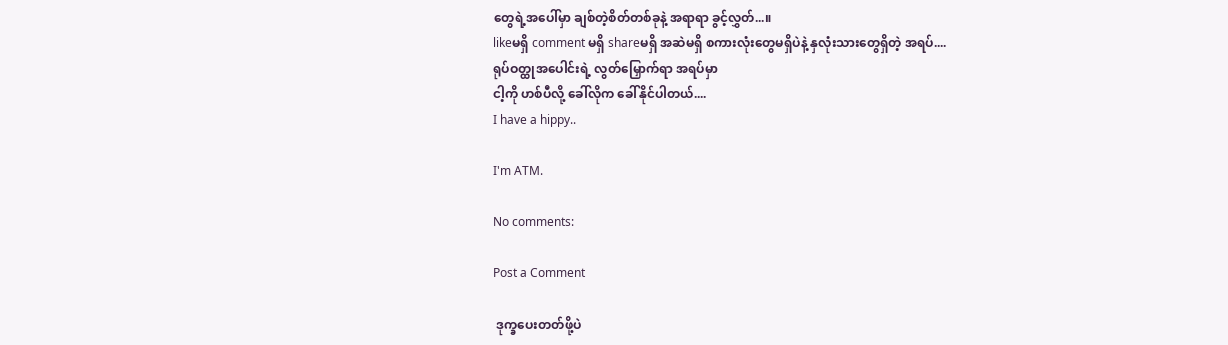တွေရဲ့အပေါ်မှာ ချစ်တဲ့စိတ်တစ်ခုနဲ့ အရာရာ ခွင့်လွှတ်...။
likeမရှိ comment မရှိ shareမရှိ အဆဲမရှိ စကားလုံးတွေမရှိပဲနဲ့ နှလုံးသားတွေရှိတဲ့ အရပ်....
ရုပ်ဝတ္ထုအပေါင်းရဲ့ လွတ်မြှောက်ရာ အရပ်မှာ
ငါ့ကို ဟစ်ပီလို့ ခေါ်လိုက ခေါ်နိုင်ပါတယ်....
I have a hippy..

I'm ATM.

No comments:

Post a Comment

 ဒုက္ခပေးတတ်ဖို့ပဲ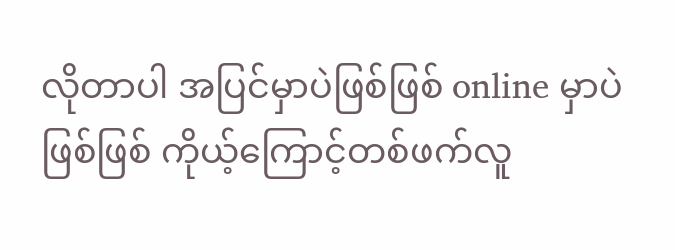လိုတာပါ အပြင်မှာပဲဖြစ်ဖြစ် online မှာပဲဖြစ်ဖြစ် ကိုယ့်ကြောင့်တစ်ဖက်လူ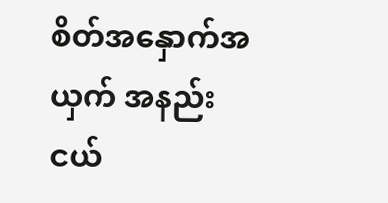စိတ်အနှောက်အယှက် အနည်းငယ်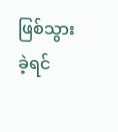ဖြစ်သွားခဲ့ရင်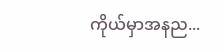ကိုယ်မှာအနည...